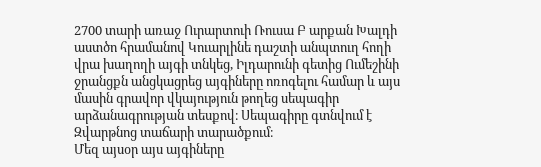2700 տարի առաջ Ուրարտուի Ռուսա Բ արքան Խալդի աստծո հրամանով Կուարլինե դաշտի անպտուղ հողի վրա խաղողի այգի տնկեց, Իլդարունի գետից Ումեշինի ջրանցքն անցկացրեց այգիները ոռոգելու համար և այս մասին գրավոր վկայություն թողեց սեպագիր արձանագրության տեսքով։ Սեպագիրը գտնվում է Զվարթնոց տաճարի տարածքում։
Մեզ այսօր այս այգիները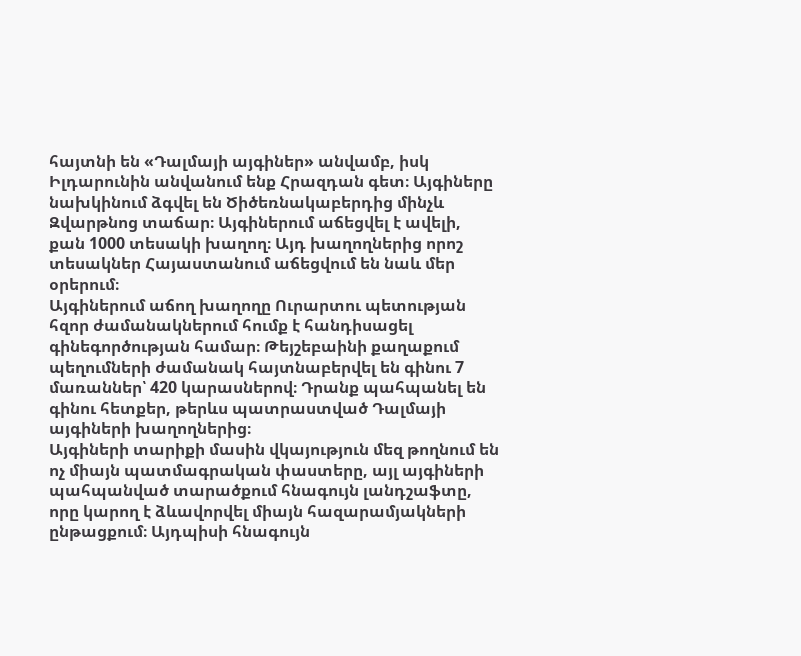հայտնի են «Դալմայի այգիներ» անվամբ, իսկ Իլդարունին անվանում ենք Հրազդան գետ։ Այգիները նախկինում ձգվել են Ծիծեռնակաբերդից մինչև Զվարթնոց տաճար։ Այգիներում աճեցվել է ավելի, քան 1000 տեսակի խաղող։ Այդ խաղողներից որոշ տեսակներ Հայաստանում աճեցվում են նաև մեր օրերում։
Այգիներում աճող խաղողը Ուրարտու պետության հզոր ժամանակներում հումք է հանդիսացել գինեգործության համար։ Թեյշեբաինի քաղաքում պեղումների ժամանակ հայտնաբերվել են գինու 7 մառաններ՝ 420 կարասներով։ Դրանք պահպանել են գինու հետքեր, թերևս պատրաստված Դալմայի այգիների խաղողներից։
Այգիների տարիքի մասին վկայություն մեզ թողնում են ոչ միայն պատմագրական փաստերը, այլ այգիների պահպանված տարածքում հնագույն լանդշաֆտը, որը կարող է ձևավորվել միայն հազարամյակների ընթացքում։ Այդպիսի հնագույն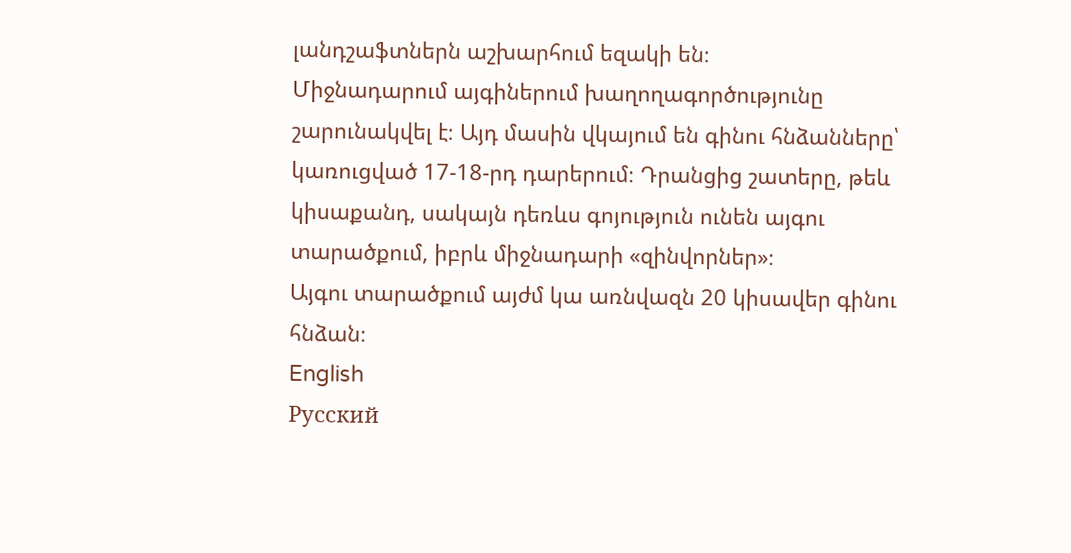լանդշաֆտներն աշխարհում եզակի են։
Միջնադարում այգիներում խաղողագործությունը շարունակվել է։ Այդ մասին վկայում են գինու հնձանները՝ կառուցված 17-18-րդ դարերում։ Դրանցից շատերը, թեև կիսաքանդ, սակայն դեռևս գոյություն ունեն այգու տարածքում, իբրև միջնադարի «զինվորներ»։
Այգու տարածքում այժմ կա առնվազն 20 կիսավեր գինու հնձան։
English
Русский